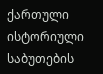ქართული ისტორიული საბუთების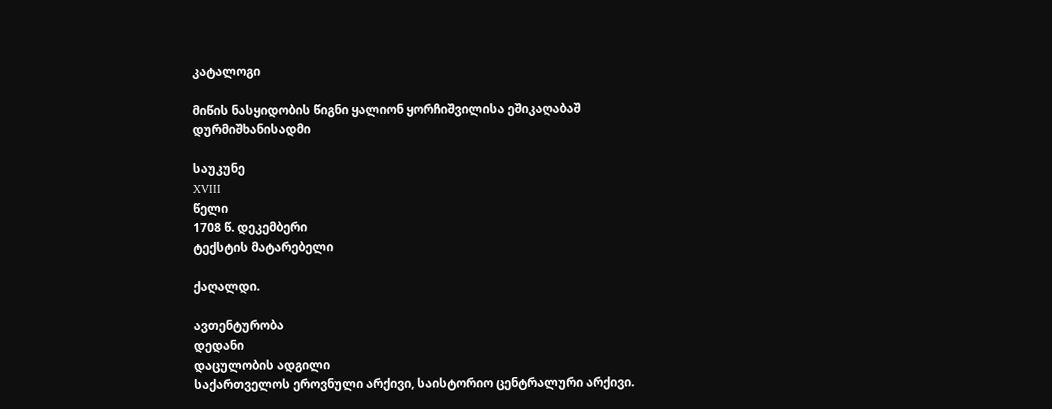კატალოგი

მიწის ნასყიდობის წიგნი ყალიონ ყორჩიშვილისა ეშიკაღაბაშ დურმიშხანისადმი

საუკუნე
XVIII
წელი
1708 წ. დეკემბერი
ტექსტის მატარებელი

ქაღალდი.

ავთენტურობა
დედანი
დაცულობის ადგილი
საქართველოს ეროვნული არქივი, საისტორიო ცენტრალური არქივი.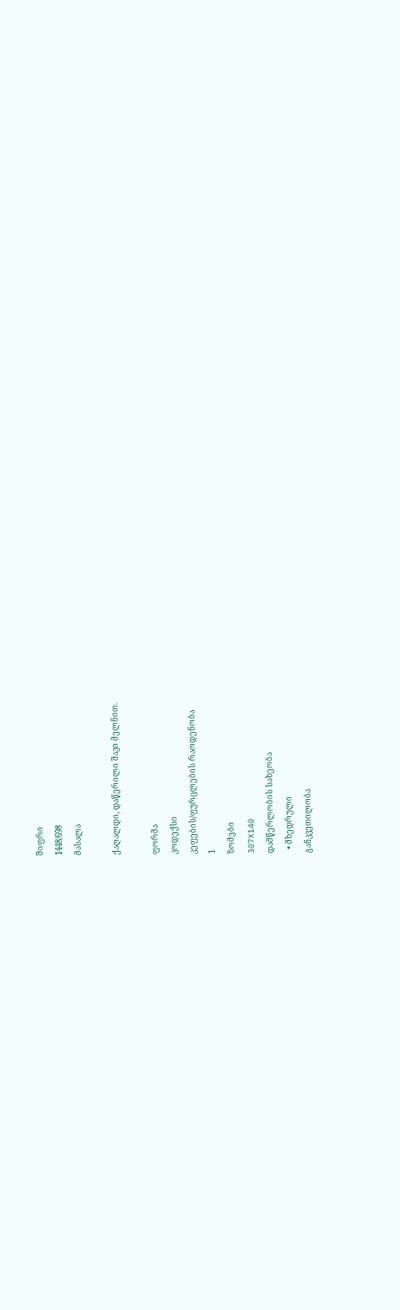შიფრი
1448/698
მასალა

ქაღალდი, დაწერილი შავი მელნით.

ფორმა
კოდექსი
კეფების/ფურცლების რაოდენობა
1
ზომები
307X140
დამწერლობის სახეობა
  • მხედრული
განკვეთილობა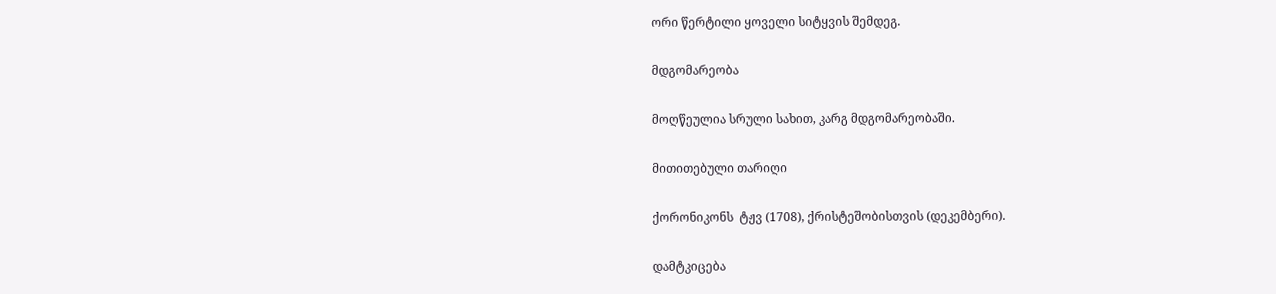ორი წერტილი ყოველი სიტყვის შემდეგ.

მდგომარეობა

მოღწეულია სრული სახით, კარგ მდგომარეობაში.

მითითებული თარიღი

ქორონიკონს  ტჟვ (1708), ქრისტეშობისთვის (დეკემბერი).

დამტკიცება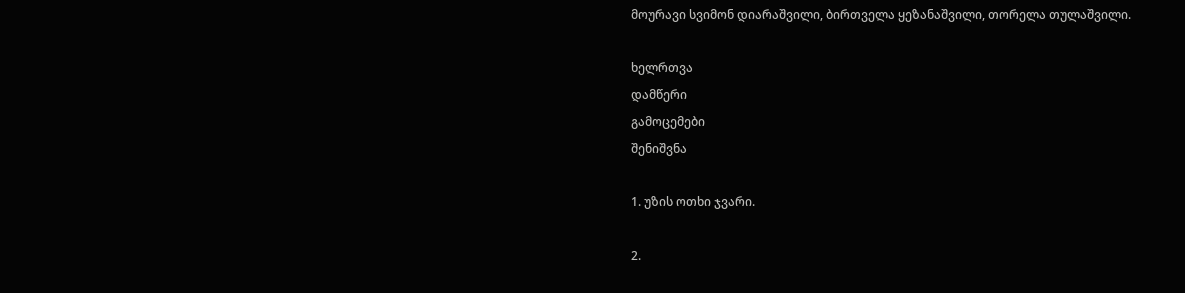მოურავი სვიმონ დიარაშვილი, ბირთველა ყეზანაშვილი, თორელა თულაშვილი.

ხელრთვა
დამწერი
გამოცემები
შენიშვნა

1. უზის ოთხი ჯვარი.

2.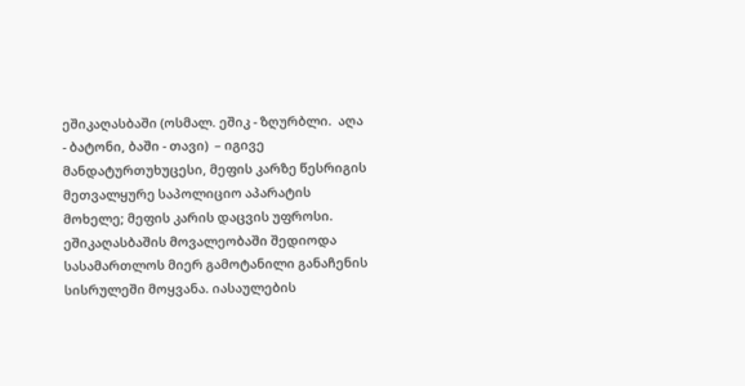ეშიკაღასბაში (ოსმალ. ეშიკ - ზღურბლი.  აღა - ბატონი, ბაში - თავი)  – იგივე მანდატურთუხუცესი, მეფის კარზე წესრიგის მეთვალყურე საპოლიციო აპარატის მოხელე; მეფის კარის დაცვის უფროსი. ეშიკაღასბაშის მოვალეობაში შედიოდა სასამართლოს მიერ გამოტანილი განაჩენის სისრულეში მოყვანა. იასაულების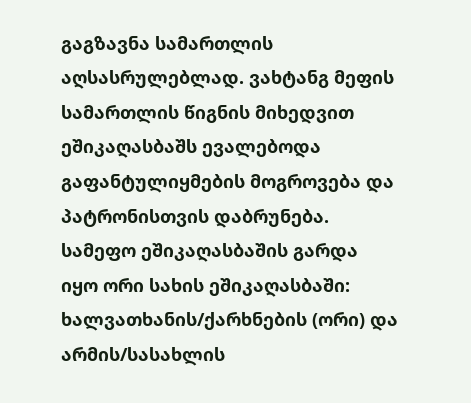გაგზავნა სამართლის აღსასრულებლად. ვახტანგ მეფის სამართლის წიგნის მიხედვით ეშიკაღასბაშს ევალებოდა გაფანტულიყმების მოგროვება და პატრონისთვის დაბრუნება. სამეფო ეშიკაღასბაშის გარდა იყო ორი სახის ეშიკაღასბაში: ხალვათხანის/ქარხნების (ორი) და  არმის/სასახლის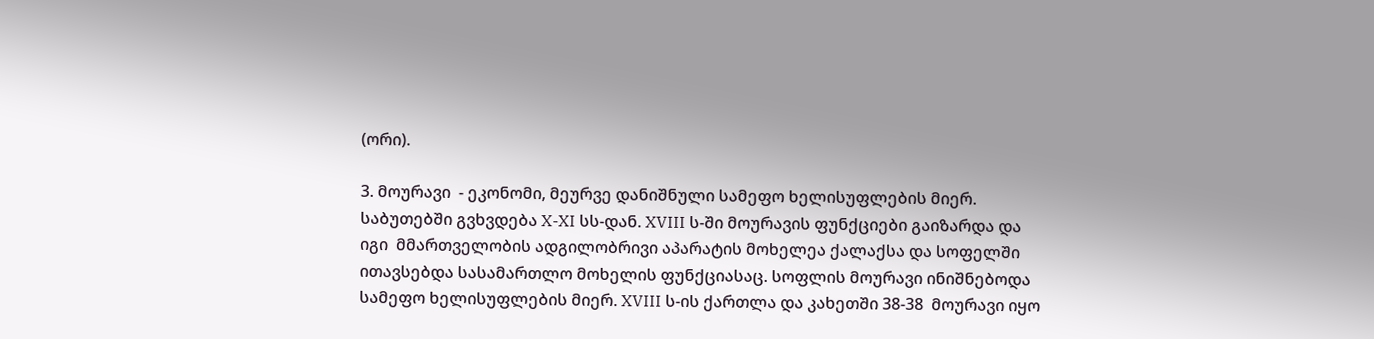(ორი).

3. მოურავი  - ეკონომი, მეურვე დანიშნული სამეფო ხელისუფლების მიერ. საბუთებში გვხვდება X-XI სს-დან. XVIII ს-ში მოურავის ფუნქციები გაიზარდა და იგი  მმართველობის ადგილობრივი აპარატის მოხელეა ქალაქსა და სოფელში  ითავსებდა სასამართლო მოხელის ფუნქციასაც. სოფლის მოურავი ინიშნებოდა  სამეფო ხელისუფლების მიერ. XVIII ს-ის ქართლა და კახეთში 38-38  მოურავი იყო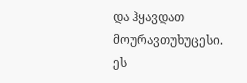და ჰყავდათ მოურავთუხუცესი. ეს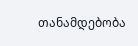თანამდებობა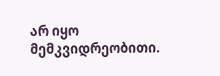არ იყო მემკვიდრეობითი.